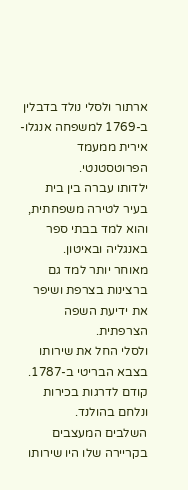ארתור ולסלי נולד בדבלין ב-1769 למשפחה אנגלו-אירית ממעמד הפרוטסטנטי.
ילדותו עברה בין בית בעיר לטירה משפחתית, והוא למד בבתי ספר באנגליה ובאיטון.
מאוחר יותר למד גם ברצינות בצרפת ושיפר את ידיעת השפה הצרפתית.
ולסלי החל את שירותו בצבא הבריטי ב-1787. קודם לדרגות בכירות ונלחם בהולנד.
השלבים המעצבים בקריירה שלו היו שירותו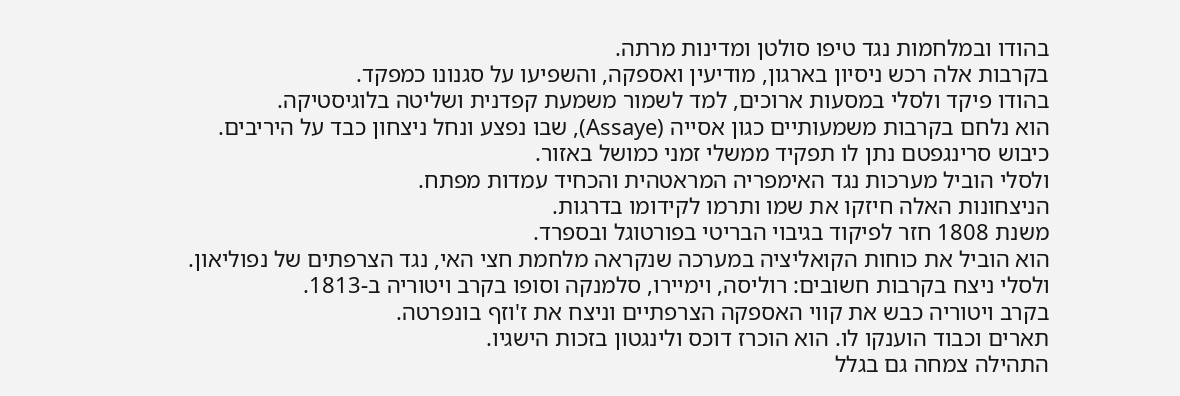בהודו ובמלחמות נגד טיפו סולטן ומדינות מרתה.
בקרבות אלה רכש ניסיון בארגון, מודיעין ואספקה, והשפיעו על סגנונו כמפקד.
בהודו פיקד ולסלי במסעות ארוכים, למד לשמור משמעת קפדנית ושליטה בלוגיסטיקה.
הוא נלחם בקרבות משמעותיים כגון אסייה (Assaye), שבו נפצע ונחל ניצחון כבד על היריבים.
כיבוש סרינגפטם נתן לו תפקיד ממשלי זמני כמושל באזור.
ולסלי הוביל מערכות נגד האימפריה המראטהית והכחיד עמדות מפתח.
הניצחונות האלה חיזקו את שמו ותרמו לקידומו בדרגות.
משנת 1808 חזר לפיקוד בגיבוי הבריטי בפורטוגל ובספרד.
הוא הוביל את כוחות הקואליציה במערכה שנקראה מלחמת חצי האי, נגד הצרפתים של נפוליאון.
ולסלי ניצח בקרבות חשובים: רוליסה, וימיירו, סלמנקה וסופו בקרב ויטוריה ב-1813.
בקרב ויטוריה כבש את קווי האספקה הצרפתיים וניצח את ז'וזף בונפרטה.
תארים וכבוד הוענקו לו. הוא הוכרז דוכס ולינגטון בזכות הישגיו.
התהילה צמחה גם בגלל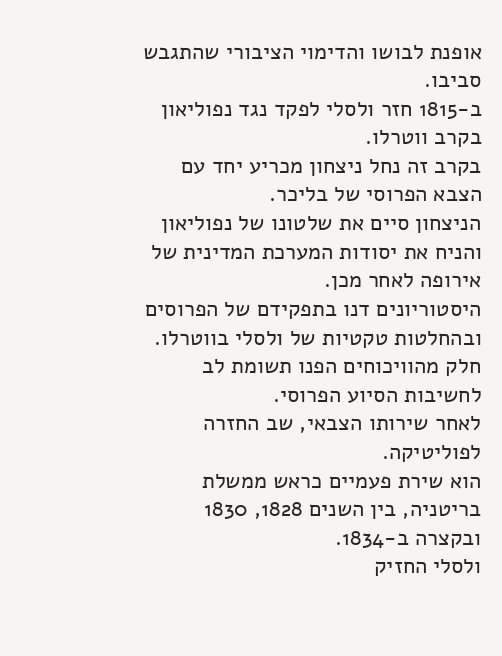אופנת לבושו והדימוי הציבורי שהתגבש סביבו.
ב-1815 חזר ולסלי לפקד נגד נפוליאון בקרב ווטרלו.
בקרב זה נחל ניצחון מכריע יחד עם הצבא הפרוסי של בליכר.
הניצחון סיים את שלטונו של נפוליאון והניח את יסודות המערכת המדינית של אירופה לאחר מכן.
היסטוריונים דנו בתפקידם של הפרוסים ובהחלטות טקטיות של ולסלי בווטרלו.
חלק מהוויכוחים הפנו תשומת לב לחשיבות הסיוע הפרוסי.
לאחר שירותו הצבאי, שב החזרה לפוליטיקה.
הוא שירת פעמיים כראש ממשלת בריטניה, בין השנים 1828, 1830 ובקצרה ב-1834.
ולסלי החזיק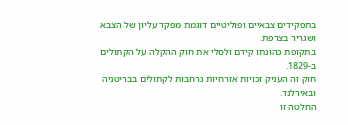בתפקידים צבאיים ופוליטיים דוגמת מפקד עליון של הצבא ושגריר בצרפת.
בתקופת כהונתו קידם ולסלי את חוק ההקלה על הקתולים ב-1829.
חוק זה העניק זכויות אזרחיות נרחבות לקתולים בבריטניה ובאירלנד.
החלטה זו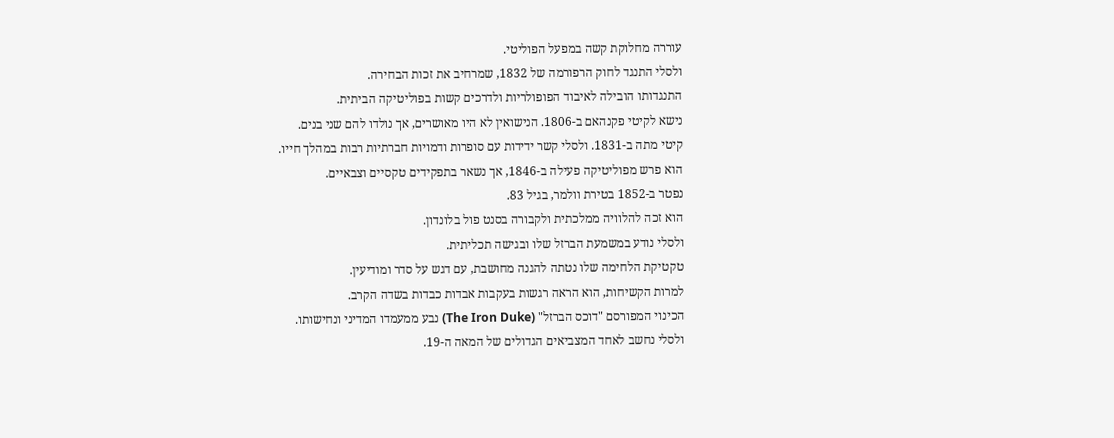עוררה מחלוקת קשה במפעל הפוליטי.
ולסלי התנגד לחוק הרפורמה של 1832, שמרחיב את זכות הבחירה.
התנגדותו הובילה לאיבוד הפופולריות ולדרכים קשות בפוליטיקה הביתית.
נישא לקיטי פקנהאם ב-1806. הנישואין לא היו מאושרים, אך נולדו להם שני בנים.
קיטי מתה ב-1831. ולסלי קשר ידידות עם סופרות ודמויות חברתיות רבות במהלך חייו.
הוא פרש מפוליטיקה פעילה ב-1846, אך נשאר בתפקידים טקסיים וצבאיים.
נפטר ב-1852 בטירת וולמר, בגיל 83.
הוא זכה להלוויה ממלכתית ולקבורה בסנט פול בלונדון.
ולסלי נודע במשמעת הברזל שלו ובגישה תכליתית.
טקטיקת הלחימה שלו נטתה להגנה מחושבת, עם דגש על סדר ומודיעין.
למרות הקשיחות, הוא הראה רגשות בעקבות אבדות כבדות בשדה הקרב.
הכינוי המפורסם "דוכס הברזל" (The Iron Duke) נבע ממעמדו המדיני ונחישותו.
ולסלי נחשב לאחד המצביאים הגדולים של המאה ה-19.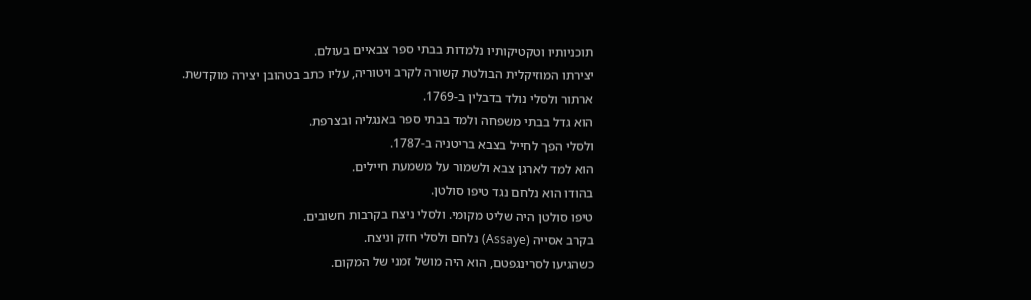תוכניותיו וטקטיקותיו נלמדות בבתי ספר צבאיים בעולם.
יצירתו המוזיקלית הבולטת קשורה לקרב ויטוריה, עליו כתב בטהובן יצירה מוקדשת.
ארתור ולסלי נולד בדבלין ב-1769.
הוא גדל בבתי משפחה ולמד בבתי ספר באנגליה ובצרפת.
ולסלי הפך לחייל בצבא בריטניה ב-1787.
הוא למד לארגן צבא ולשמור על משמעת חיילים.
בהודו הוא נלחם נגד טיפו סולטן.
טיפו סולטן היה שליט מקומי. ולסלי ניצח בקרבות חשובים.
בקרב אסייה (Assaye) נלחם ולסלי חזק וניצח.
כשהגיעו לסרינגפטם, הוא היה מושל זמני של המקום.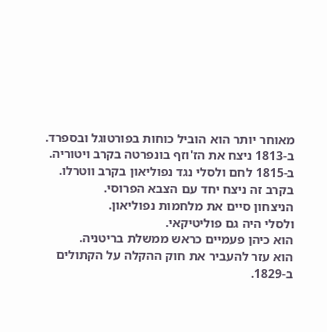מאוחר יותר הוא הוביל כוחות בפורטוגל ובספרד.
ב-1813 ניצח את הז'וזף בונפרטה בקרב ויטוריה.
ב-1815 לחם ולסלי נגד נפוליאון בקרב ווטרלו.
בקרב זה ניצח יחד עם הצבא הפרוסי.
הניצחון סיים את מלחמות נפוליאון.
ולסלי היה גם פוליטיקאי.
הוא כיהן פעמיים כראש ממשלת בריטניה.
הוא עזר להעביר את חוק ההקלה על הקתולים ב-1829.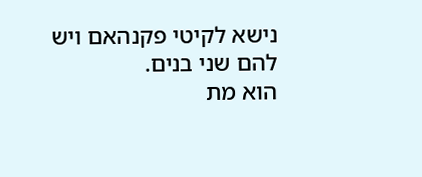נישא לקיטי פקנהאם ויש להם שני בנים.
הוא מת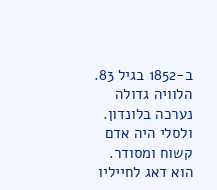ב-1852 בגיל 83.
הלוויה גדולה נערכה בלונדון.
ולסלי היה אדם קשוח ומסודר.
הוא דאג לחייליו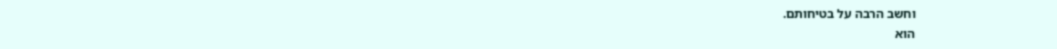וחשב הרבה על בטיחותם.
הוא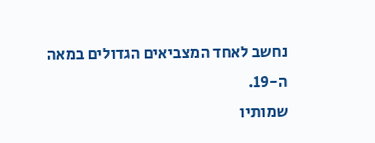נחשב לאחד המצביאים הגדולים במאה ה-19.
שמותיו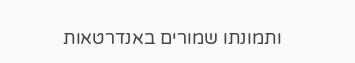ותמונתו שמורים באנדרטאות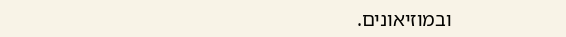ובמוזיאונים.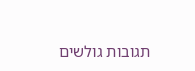תגובות גולשים